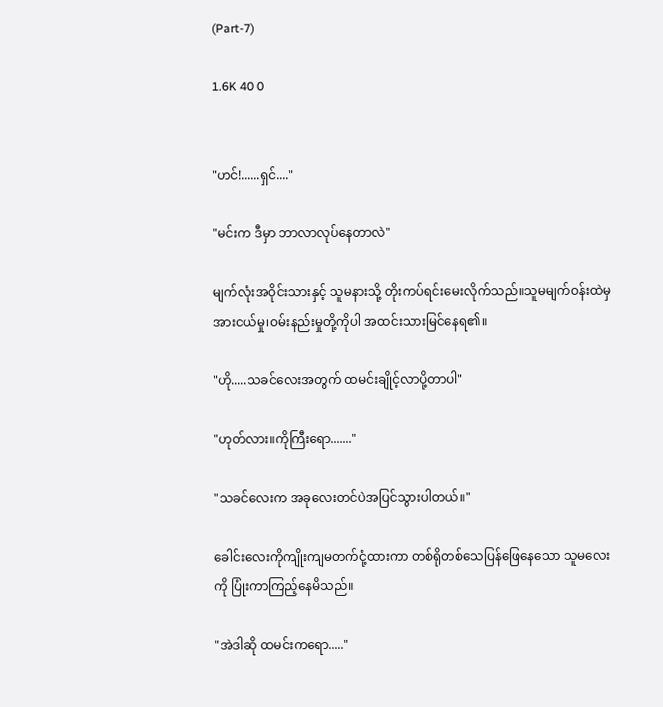(Part-7)

1.6K 40 0


"ဟင်!......ရှင်...."

"မင်းက ဒီမှာ ဘာလာလုပ်နေတာလဲ"

မျက်လုံးအဝိုင်းသားနှင့် သူမနားသို့ တိုးကပ်ရင်းမေးလိုက်သည်။သူမမျက်ဝန်းထဲမှ အားငယ်မှု၊ဝမ်းနည်းမှုတို့ကိုပါ အထင်းသားမြင်နေရ၏။

"ဟို.....သခင်လေးအတွက် ထမင်းချိုင့်လာပို့တာပါ"

"ဟုတ်လား။ကိုကြီးရော......."

"သခင်လေးက အခုလေးတင်ပဲအပြင်သွားပါတယ်။"

ခေါင်းလေးကိုကျိုးကျမတက်ငုံ့ထားကာ တစ်ရိုတစ်သေပြန်ဖြေနေသော သူမလေးကို ပြုံးကာကြည့်နေမိသည်။

"အဲဒါဆို ထမင်းကရော....."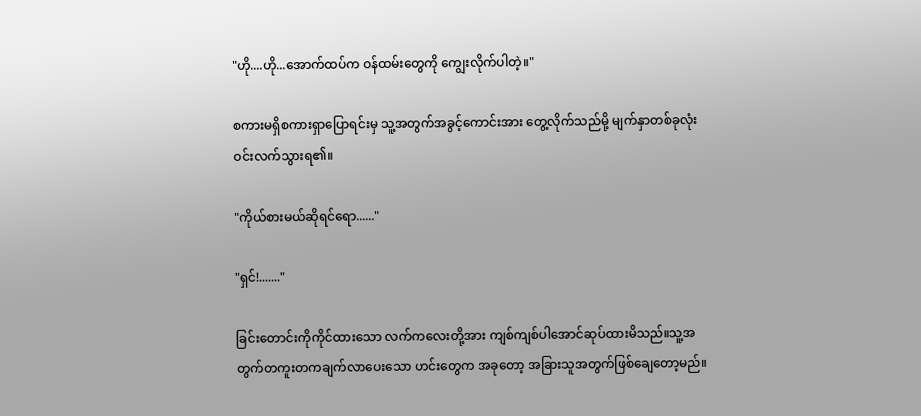"ဟို....ဟို...အောက်ထပ်က ဝန်ထမ်းတွေကို ကျွေးလိုက်ပါတဲ့။"

စကားမရှိစကားရှာပြောရင်းမှ သူ့အတွက်အခွင့်ကောင်းအား ‌တွေ့လိုက်သည်မို့ မျက်နှာတစ်ခုလုံးဝင်းလက်သွားရ၏။

"ကိုယ်စားမယ်ဆိုရင်ရော......"

"ရှင်!......."

ခြင်းတောင်းကိုကိုင်ထားသော လက်ကလေးတို့အား ကျစ်ကျစ်ပါအောင်ဆုပ်ထားမိသည်။သူ့အတွက်တကူးတကချက်လာပေးသော ဟင်းတွေက အခုတော့ အခြားသူအတွက်ဖြစ်ချေတော့မည်။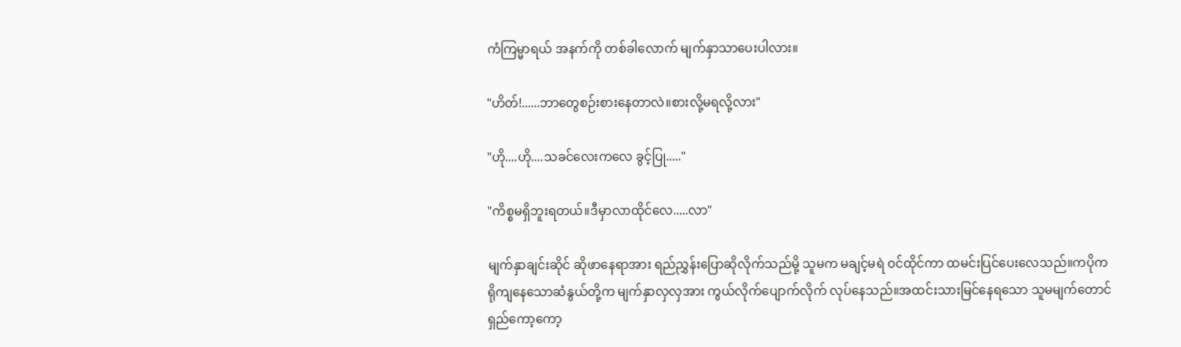ကံကြမ္မာရယ် အနက်ကို တစ်ခါလောက် မျက်နှာသာပေးပါလား။

"ဟိတ်!......ဘာတွေစဉ်းစားနေတာလဲ။စားလို့မရလို့လား"

"ဟို....ဟို....သခင်လေးကလေ ခွင့်ပြု....."

"ကိစ္စမရှိဘူးရတယ်။ဒီမှာလာထိုင်လေ.....လာ"

မျက်နှာချင်းဆိုင် ဆိုဖာနေရာအား ရည်ညွှန်းပြောဆိုလိုက်သည်မို့ သူမက မချင့်မရဲ ဝင်ထိုင်ကာ ထမင်းပြင်ပေးလေသည်။ကပိုကရိုကျနေသောဆံနွယ်တို့က မျက်နှာလှလှအား ကွယ်လိုက်ပျောက်လိုက် လုပ်နေသည်။အထင်းသားမြင်နေရသော သူမမျက်တောင်ရှည်ကော့ကော့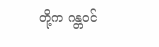တို့က ဂန္တဝင်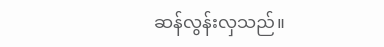ဆန်လွန်းလှသည်။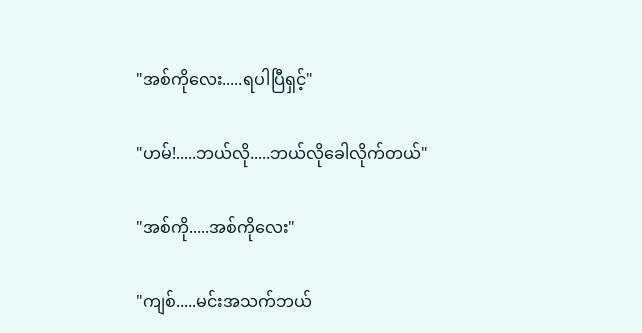"အစ်ကိုလေး.....ရပါပြီရှင့်"

"ဟမ်!.....ဘယ်လို.....ဘယ်လိုခေါလိုက်တယ်"

"အစ်ကို.....အစ်ကိုလေး"

"ကျစ်.....မင်းအသက်ဘယ်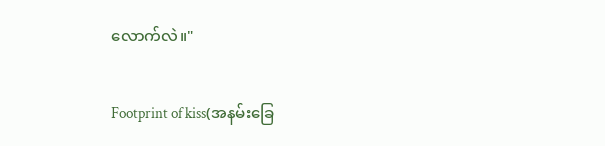လောက်လဲ။"

Footprint of kiss(အနမ်းခြေ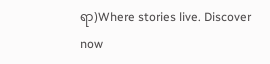ရာ)Where stories live. Discover now